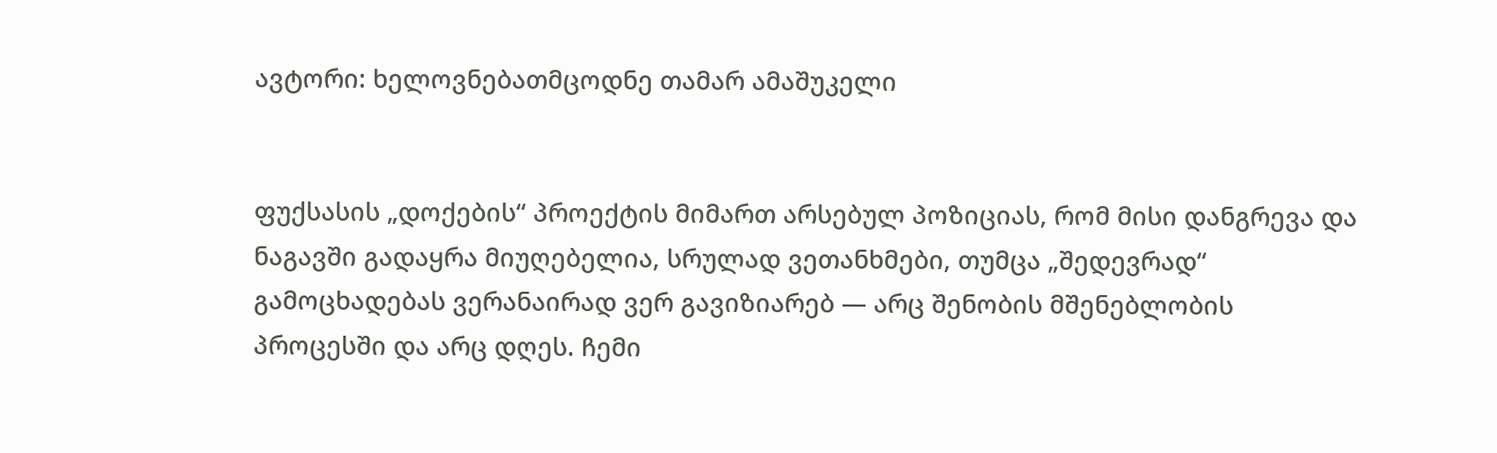ავტორი: ხელოვნებათმცოდნე თამარ ამაშუკელი


ფუქსასის „დოქების“ პროექტის მიმართ არსებულ პოზიციას, რომ მისი დანგრევა და ნაგავში გადაყრა მიუღებელია, სრულად ვეთანხმები, თუმცა „შედევრად“ გამოცხადებას ვერანაირად ვერ გავიზიარებ — არც შენობის მშენებლობის პროცესში და არც დღეს. ჩემი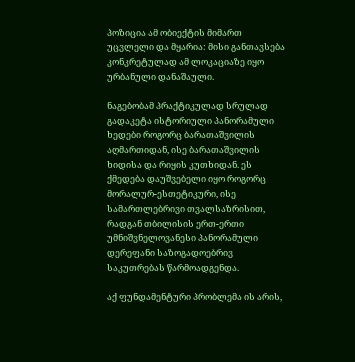პოზიცია ამ ობიექტის მიმართ უცვლელი და მყარია: მისი განთავსება კონკრეტულად ამ ლოკაციაზე იყო ურბანული დანაშაული.

ნაგებობამ პრაქტიკულად სრულად გადაკეტა ისტორიული პანორამული ხედები როგორც ბარათაშვილის აღმართიდან, ისე ბარათაშვილის ხიდისა და რიყის კუთხიდან. ეს ქმედება დაუშვებელი იყო როგორც მორალურ-ესთეტიკური, ისე სამართლებრივი თვალსაზრისით, რადგან თბილისის ერთ-ერთი უმნიშვნელოვანესი პანორამული დერეფანი საზოგადოებრივ საკუთრებას წარმოადგენდა.

აქ ფუნდამენტური პრობლემა ის არის,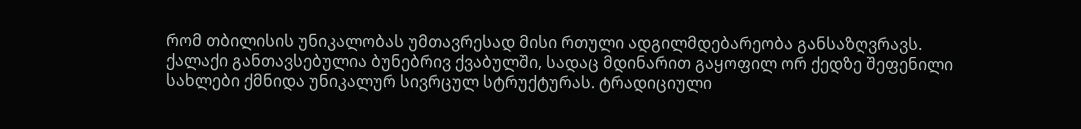რომ თბილისის უნიკალობას უმთავრესად მისი რთული ადგილმდებარეობა განსაზღვრავს. ქალაქი განთავსებულია ბუნებრივ ქვაბულში, სადაც მდინარით გაყოფილ ორ ქედზე შეფენილი სახლები ქმნიდა უნიკალურ სივრცულ სტრუქტურას. ტრადიციული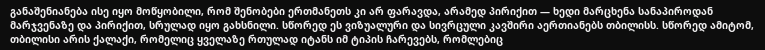განაშენიანება ისე იყო მოწყობილი, რომ შენობები ერთმანეთს კი არ ფარავდა, არამედ პირიქით — ხედი მარცხენა სანაპიროდან მარჯვენაზე და პირიქით, სრულად იყო გახსნილი. სწორედ ეს ვიზუალური და სივრცული კავშირი აერთიანებს თბილისს. სწორედ ამიტომ, თბილისი არის ქალაქი, რომელიც ყველაზე რთულად იტანს იმ ტიპის ჩარევებს, რომლებიც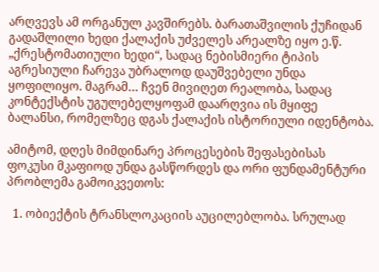არღვევს ამ ორგანულ კავშირებს. ბარათაშვილის ქუჩიდან გადაშლილი ხედი ქალაქის უძველეს არეალზე იყო ე.წ. „ქრესტომათიული ხედი“, სადაც ნებისმიერი ტიპის აგრესიული ჩარევა უბრალოდ დაუშვებელი უნდა ყოფილიყო. მაგრამ… ჩვენ მივიღეთ რეალობა, სადაც კონტექსტის უგულებელყოფამ დაარღვია ის მყიფე ბალანსი, რომელზეც დგას ქალაქის ისტორიული იდენტობა.

ამიტომ, დღეს მიმდინარე პროცესების შეფასებისას ფოკუსი მკაფიოდ უნდა გასწორდეს და ორი ფუნდამენტური პრობლემა გამოიკვეთოს:

  1. ობიექტის ტრანსლოკაციის აუცილებლობა. სრულად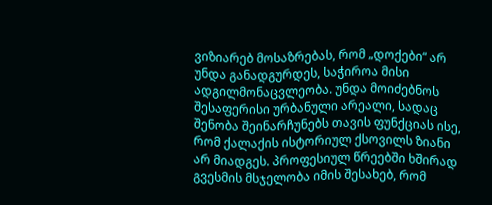ვიზიარებ მოსაზრებას, რომ „დოქები“ არ უნდა განადგურდეს, საჭიროა მისი ადგილმონაცვლეობა. უნდა მოიძებნოს შესაფერისი ურბანული არეალი, სადაც შენობა შეინარჩუნებს თავის ფუნქციას ისე, რომ ქალაქის ისტორიულ ქსოვილს ზიანი არ მიადგეს. პროფესიულ წრეებში ხშირად გვესმის მსჯელობა იმის შესახებ, რომ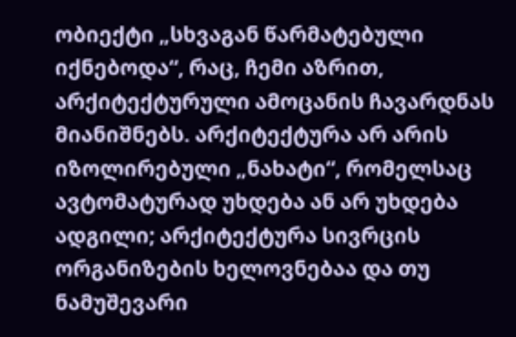ობიექტი „სხვაგან წარმატებული იქნებოდა“, რაც, ჩემი აზრით, არქიტექტურული ამოცანის ჩავარდნას მიანიშნებს. არქიტექტურა არ არის იზოლირებული „ნახატი“, რომელსაც ავტომატურად უხდება ან არ უხდება ადგილი; არქიტექტურა სივრცის ორგანიზების ხელოვნებაა და თუ ნამუშევარი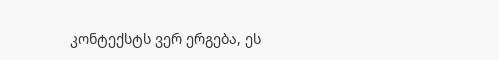კონტექსტს ვერ ერგება, ეს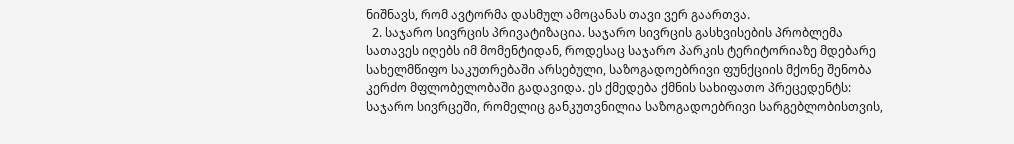ნიშნავს, რომ ავტორმა დასმულ ამოცანას თავი ვერ გაართვა.
  2. საჯარო სივრცის პრივატიზაცია. საჯარო სივრცის გასხვისების პრობლემა სათავეს იღებს იმ მომენტიდან, როდესაც საჯარო პარკის ტერიტორიაზე მდებარე სახელმწიფო საკუთრებაში არსებული, საზოგადოებრივი ფუნქციის მქონე შენობა კერძო მფლობელობაში გადავიდა. ეს ქმედება ქმნის სახიფათო პრეცედენტს: საჯარო სივრცეში, რომელიც განკუთვნილია საზოგადოებრივი სარგებლობისთვის,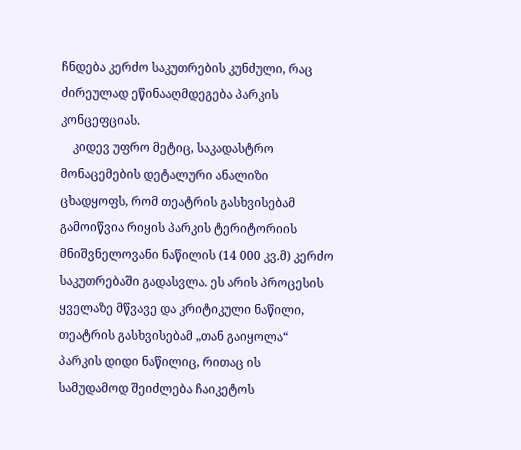ჩნდება კერძო საკუთრების კუნძული, რაც ძირეულად ეწინააღმდეგება პარკის კონცეფციას.
    კიდევ უფრო მეტიც, საკადასტრო მონაცემების დეტალური ანალიზი ცხადყოფს, რომ თეატრის გასხვისებამ გამოიწვია რიყის პარკის ტერიტორიის მნიშვნელოვანი ნაწილის (14 000 კვ.მ) კერძო საკუთრებაში გადასვლა. ეს არის პროცესის ყველაზე მწვავე და კრიტიკული ნაწილი, თეატრის გასხვისებამ „თან გაიყოლა“ პარკის დიდი ნაწილიც, რითაც ის სამუდამოდ შეიძლება ჩაიკეტოს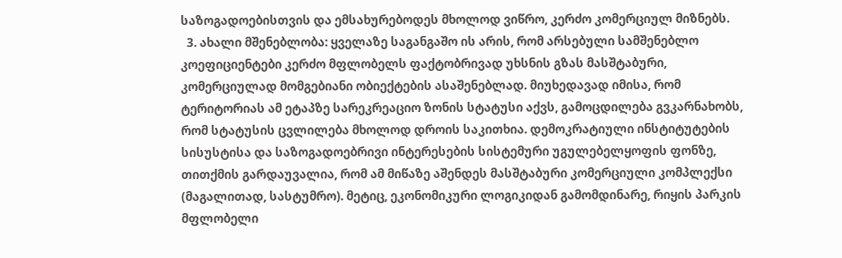საზოგადოებისთვის და ემსახურებოდეს მხოლოდ ვიწრო, კერძო კომერციულ მიზნებს.
  3. ახალი მშენებლობა: ყველაზე საგანგაშო ის არის, რომ არსებული სამშენებლო კოეფიციენტები კერძო მფლობელს ფაქტობრივად უხსნის გზას მასშტაბური, კომერციულად მომგებიანი ობიექტების ასაშენებლად. მიუხედავად იმისა, რომ ტერიტორიას ამ ეტაპზე სარეკრეაციო ზონის სტატუსი აქვს, გამოცდილება გვკარნახობს, რომ სტატუსის ცვლილება მხოლოდ დროის საკითხია. დემოკრატიული ინსტიტუტების სისუსტისა და საზოგადოებრივი ინტერესების სისტემური უგულებელყოფის ფონზე, თითქმის გარდაუვალია, რომ ამ მიწაზე აშენდეს მასშტაბური კომერციული კომპლექსი (მაგალითად, სასტუმრო). მეტიც, ეკონომიკური ლოგიკიდან გამომდინარე, რიყის პარკის მფლობელი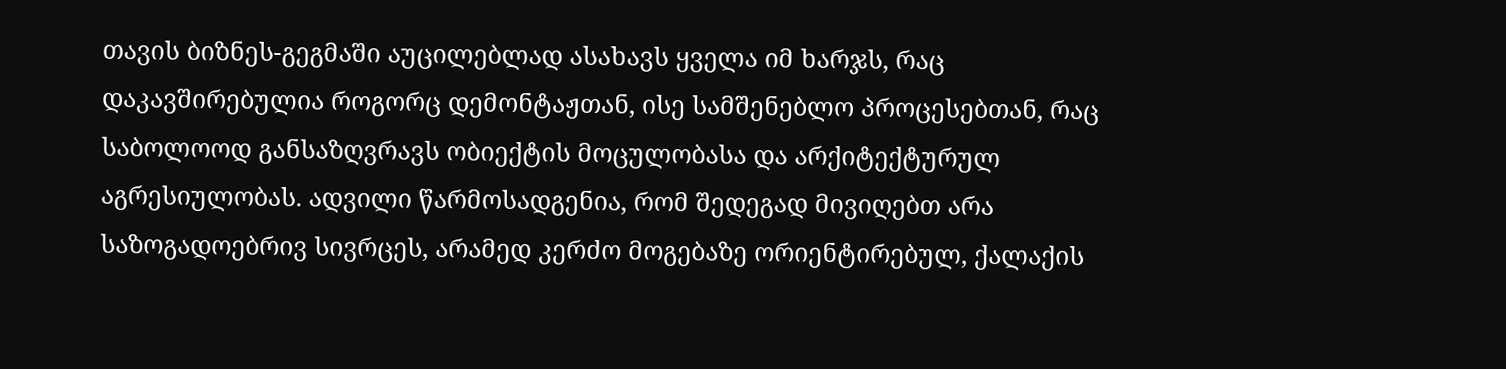თავის ბიზნეს-გეგმაში აუცილებლად ასახავს ყველა იმ ხარჯს, რაც დაკავშირებულია როგორც დემონტაჟთან, ისე სამშენებლო პროცესებთან, რაც საბოლოოდ განსაზღვრავს ობიექტის მოცულობასა და არქიტექტურულ აგრესიულობას. ადვილი წარმოსადგენია, რომ შედეგად მივიღებთ არა საზოგადოებრივ სივრცეს, არამედ კერძო მოგებაზე ორიენტირებულ, ქალაქის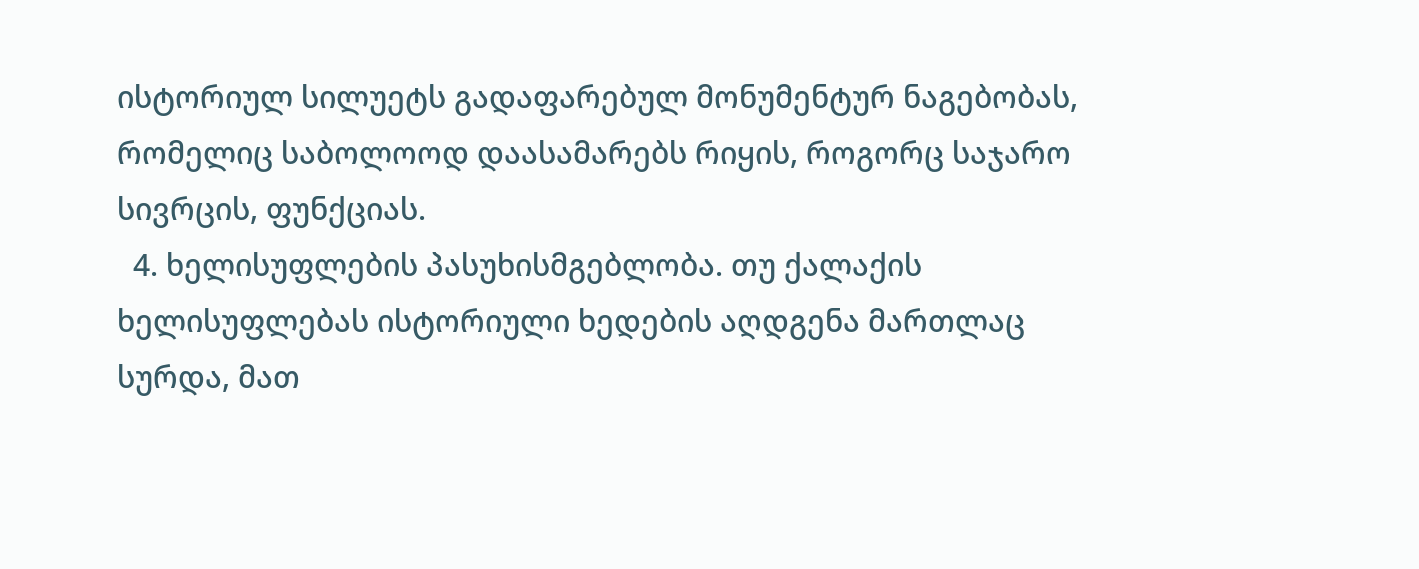ისტორიულ სილუეტს გადაფარებულ მონუმენტურ ნაგებობას, რომელიც საბოლოოდ დაასამარებს რიყის, როგორც საჯარო სივრცის, ფუნქციას.
  4. ხელისუფლების პასუხისმგებლობა. თუ ქალაქის ხელისუფლებას ისტორიული ხედების აღდგენა მართლაც სურდა, მათ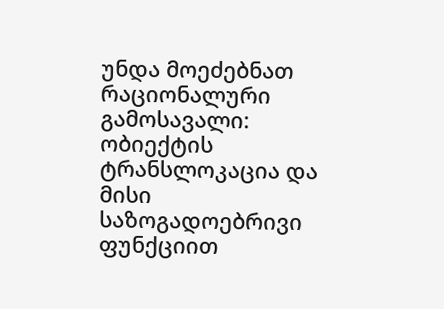უნდა მოეძებნათ რაციონალური გამოსავალი: ობიექტის ტრანსლოკაცია და მისი საზოგადოებრივი ფუნქციით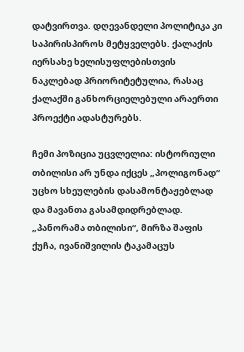დატვირთვა. დღევანდელი პოლიტიკა კი საპირისპიროს მეტყველებს. ქალაქის იერსახე ხელისუფლებისთვის ნაკლებად პრიორიტეტულია, რასაც ქალაქში განხორციელებული არაერთი პროექტი ადასტურებს.

ჩემი პოზიცია უცვლელია: ისტორიული თბილისი არ უნდა იქცეს „პოლიგონად“ უცხო სხეულების დასამონტაჟებლად და მავანთა გასამდიდრებლად. „პანორამა თბილისი“, მირზა შაფის ქუჩა, ივანიშვილის ტაკამაცუს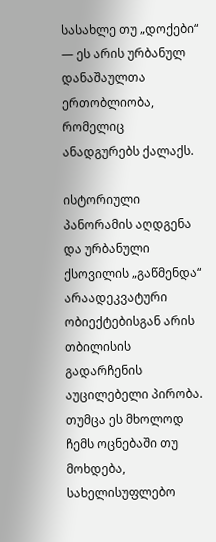სასახლე თუ „დოქები“ — ეს არის ურბანულ დანაშაულთა ერთობლიობა, რომელიც ანადგურებს ქალაქს.

ისტორიული პანორამის აღდგენა და ურბანული ქსოვილის „გაწმენდა“ არაადეკვატური ობიექტებისგან არის თბილისის გადარჩენის აუცილებელი პირობა. თუმცა ეს მხოლოდ ჩემს ოცნებაში თუ მოხდება, სახელისუფლებო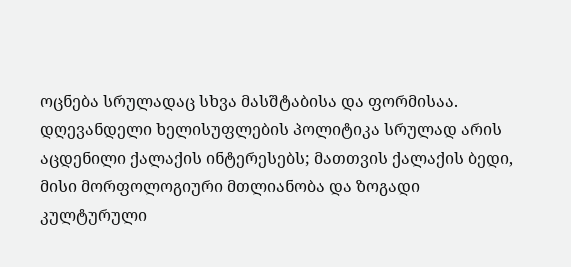ოცნება სრულადაც სხვა მასშტაბისა და ფორმისაა. დღევანდელი ხელისუფლების პოლიტიკა სრულად არის აცდენილი ქალაქის ინტერესებს; მათთვის ქალაქის ბედი, მისი მორფოლოგიური მთლიანობა და ზოგადი კულტურული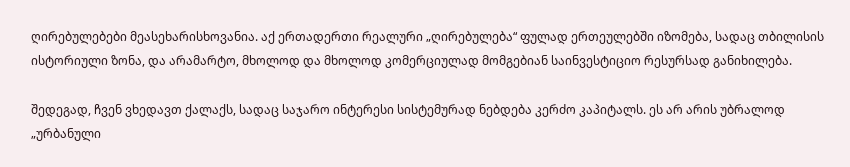ღირებულებები მეასეხარისხოვანია. აქ ერთადერთი რეალური „ღირებულება“ ფულად ერთეულებში იზომება, სადაც თბილისის ისტორიული ზონა, და არამარტო, მხოლოდ და მხოლოდ კომერციულად მომგებიან საინვესტიციო რესურსად განიხილება.

შედეგად, ჩვენ ვხედავთ ქალაქს, სადაც საჯარო ინტერესი სისტემურად ნებდება კერძო კაპიტალს. ეს არ არის უბრალოდ „ურბანული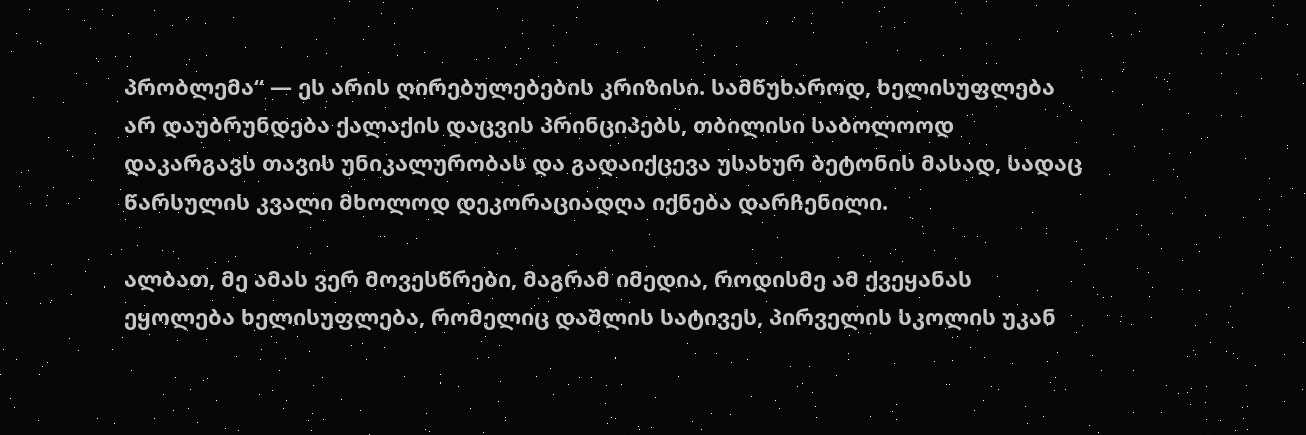პრობლემა“ — ეს არის ღირებულებების კრიზისი. სამწუხაროდ, ხელისუფლება არ დაუბრუნდება ქალაქის დაცვის პრინციპებს, თბილისი საბოლოოდ დაკარგავს თავის უნიკალურობას და გადაიქცევა უსახურ ბეტონის მასად, სადაც წარსულის კვალი მხოლოდ დეკორაციადღა იქნება დარჩენილი.

ალბათ, მე ამას ვერ მოვესწრები, მაგრამ იმედია, როდისმე ამ ქვეყანას ეყოლება ხელისუფლება, რომელიც დაშლის სატივეს, პირველის სკოლის უკან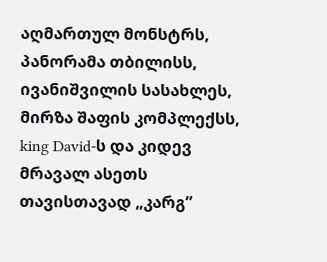აღმართულ მონსტრს, პანორამა თბილისს, ივანიშვილის სასახლეს, მირზა შაფის კომპლექსს, king David-ს და კიდევ მრავალ ასეთს თავისთავად „კარგ”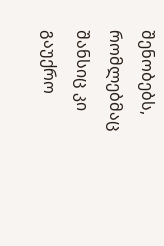შენობებს, რომლებმაც შანსიც კი გაუქრო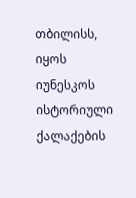თბილისს, იყოს იუნესკოს ისტორიული ქალაქების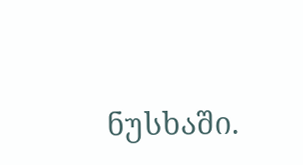ნუსხაში.